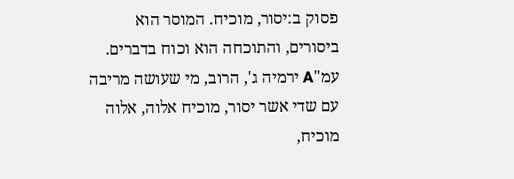פסוק ב:יסור, מוכיח. המוסר הוא ביסורים, והתוכחה הוא וכוח בדברים. עמ"A ירמיה ג', הרוב, מי שעושה מריבה עם שדי אשר יסור, מוכיח אלוה, אלוה מוכיח,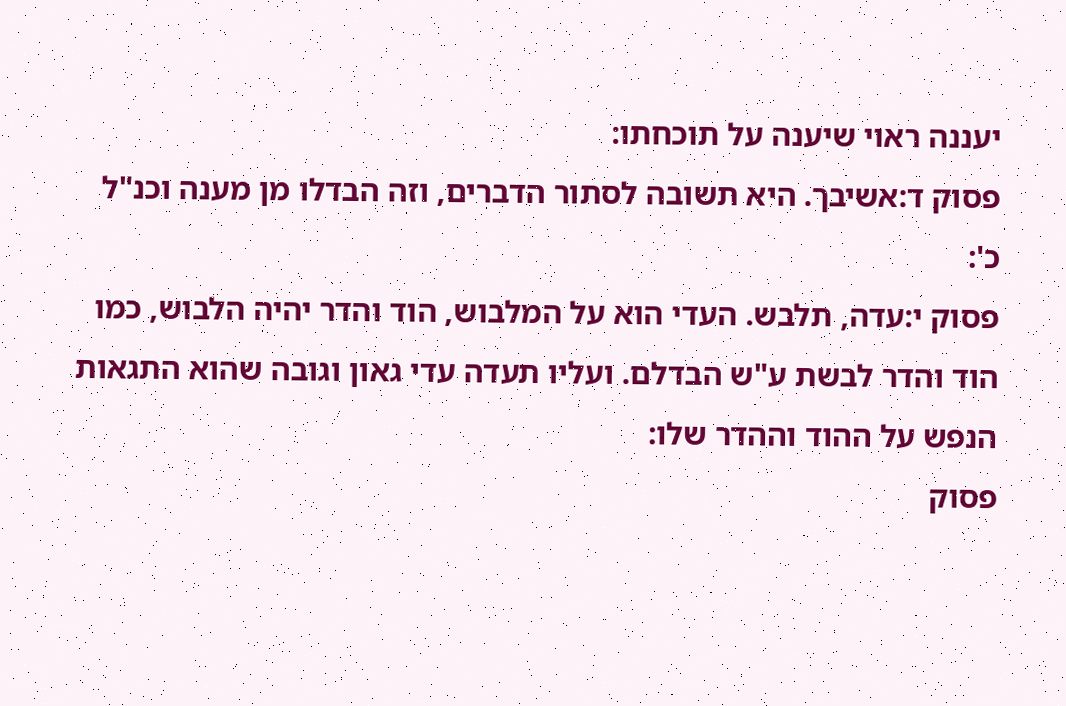יעננה ראוי שיענה על תוכחתו:
פסוק ד:אשיבך. היא תשובה לסתור הדברים, וזה הבדלו מן מענה וכנ"ל כ':
פסוק י:עדה, תלבש. העדי הוא על המלבוש, הוד והדר יהיה הלבוש, כמו הוד והדר לבשת ע"ש הבדלם. ועליו תעדה עדי גאון וגובה שהוא התגאות הנפש על ההוד וההדר שלו:
פסוק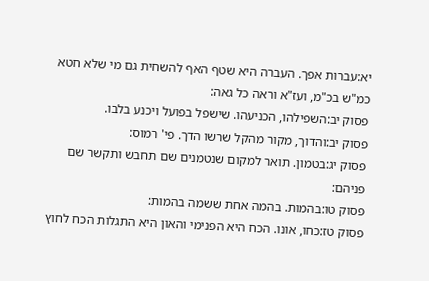יא:עברות אפך. העברה היא שטף האף להשחית גם מי שלא חטא כמ"ש בכ"מ, ועז"א וראה כל גאה:
פסוק יב:השפילהו, הכניעהו. שישפל בפועל ויכנע בלבו.
פסוק יב:והדוך, מקור מהקל שרשו הדך. פי' רמוס:
פסוק יג:בטמון. תואר למקום שנטמנים שם תחבש ותקשר שם פניהם:
פסוק טו:בהמות. בהמה אחת ששמה בהמות:
פסוק טז:כחו, אונו. הכח היא הפנימי והאון היא התגלות הכח לחוץ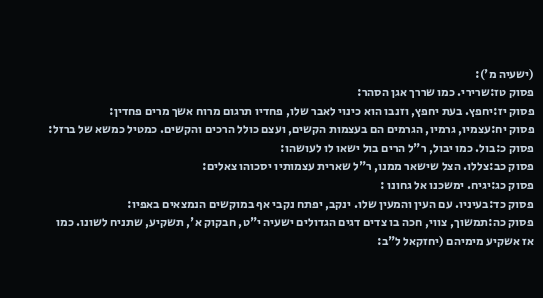(ישעיה מ'):
פסוק טז:שרירי. כמו שררך אגן הסהר:
פסוק יז:יחפץ. בעת יחפץ, וזנבו הוא כינוי לאבר שלו, פחדיו תרגום מרוח אשך מרים פחדין:
פסוק יח:עצמיו, גרמיו, הגרמים הם בעצמות הקשים, ועצם כולל הרכים והקשים. כמטיל כמשא של ברזל:
פסוק כ:בול. כמו יבול, ר"ל הרים בול ישאו לו לעושהו:
פסוק כב:צללו. הצל שישאר ממנו, ר"ל שארית עצמותיו יסכוהו צאלים:
פסוק כג:יגיח. ימשכנו אל גחונו :
פסוק כד:בעיניו. עם העין והמעין שלו. ינקב, יפתח נקבי אף במוקשים הנמצאים באפיו:
פסוק כה:תמשוך, צווי, חכה בו צדים דגים הגדולים ישעיה י"ט, חבקוק א', תשקיע, שתניח לשונו. כמו אז אשקיע מימיהם (יחזקאל ל"ב: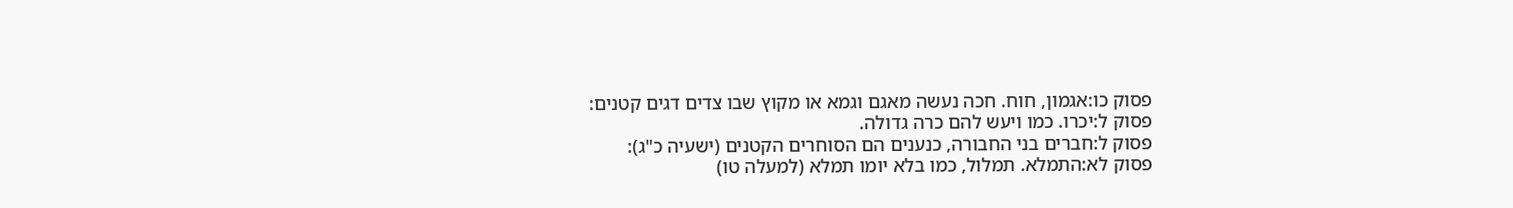פסוק כו:אגמון, חוח. חכה נעשה מאגם וגמא או מקוץ שבו צדים דגים קטנים:
פסוק ל:יכרו. כמו ויעש להם כרה גדולה.
פסוק ל:חברים בני החבורה, כנענים הם הסוחרים הקטנים (ישעיה כ"ג):
פסוק לא:התמלא. תמלול, כמו בלא יומו תמלא (למעלה טו)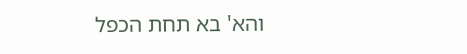והא' בא תחת הכפל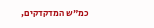כמ"ש המדקדקים,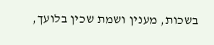בשכות, מענין ושמת שכין בלועך,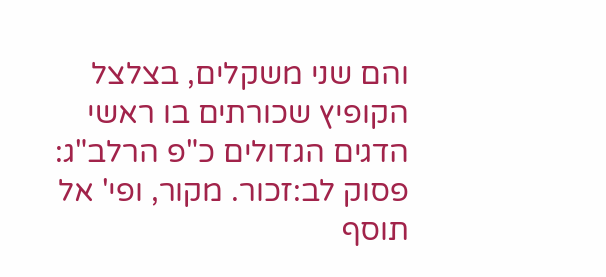והם שני משקלים, בצלצל הקופיץ שכורתים בו ראשי הדגים הגדולים כ"פ הרלב"ג:
פסוק לב:זכור. מקור, ופי' אל תוסף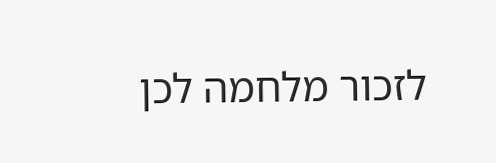לזכור מלחמה לכן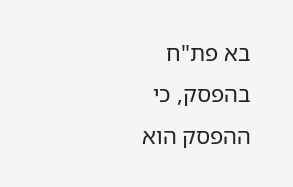בא פת"ח בהפסק, כי ההפסק הוא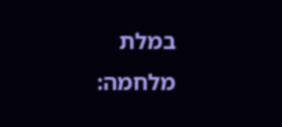במלת מלחמה: